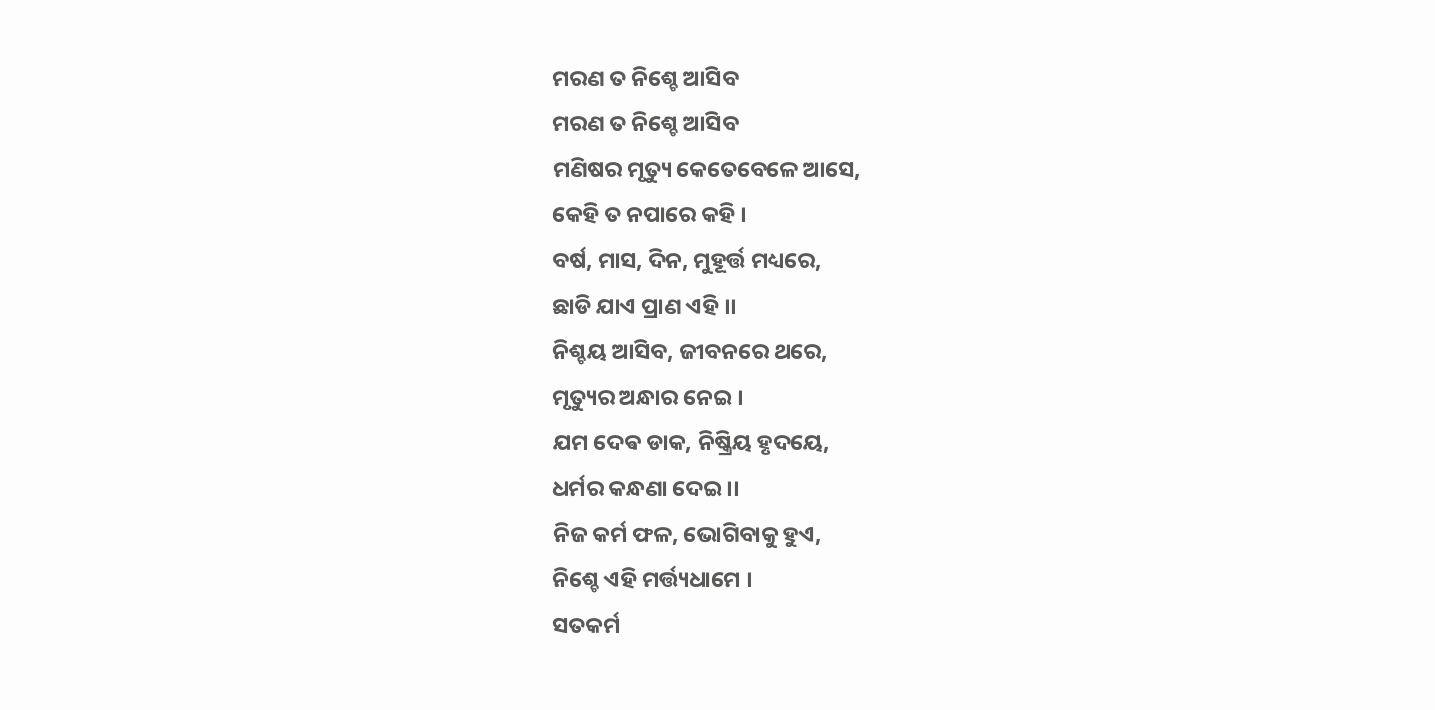ମରଣ ତ ନିଶ୍ଚେ ଆସିବ
ମରଣ ତ ନିଶ୍ଚେ ଆସିବ
ମଣିଷର ମୃତ୍ୟୁ କେତେବେଳେ ଆସେ,
କେହି ତ ନପାରେ କହି ।
ବର୍ଷ, ମାସ, ଦିନ, ମୁହୂର୍ତ୍ତ ମଧ୍ୟରେ,
ଛାଡି ଯାଏ ପ୍ରାଣ ଏହି ।।
ନିଶ୍ଚୟ ଆସିବ, ଜୀବନରେ ଥରେ,
ମୃତ୍ୟୁର ଅନ୍ଧାର ନେଇ ।
ଯମ ଦେଵ ଡାକ, ନିଷ୍କ୍ରିୟ ହୃଦୟେ,
ଧର୍ମର କନ୍ଧଣା ଦେଇ ।।
ନିଜ କର୍ମ ଫଳ, ଭୋଗିବାକୁ ହୁଏ,
ନିଶ୍ଚେ ଏହି ମର୍ତ୍ତ୍ୟଧାମେ ।
ସତକର୍ମ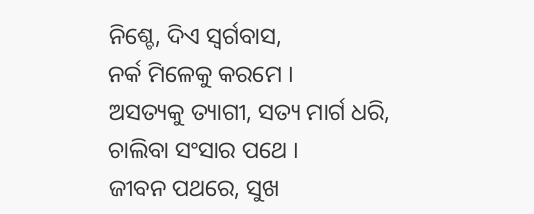ନିଶ୍ଚେ, ଦିଏ ସ୍ୱର୍ଗବାସ,
ନର୍କ ମିଳେକୁ କରମେ ।
ଅସତ୍ୟକୁ ତ୍ୟାଗୀ, ସତ୍ୟ ମାର୍ଗ ଧରି,
ଚାଲିବା ସଂସାର ପଥେ ।
ଜୀବନ ପଥରେ, ସୁଖ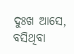ଦୁଃଖ ଆସେ,
ବସିଥିବା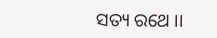ସତ୍ୟ ରଥେ ।।